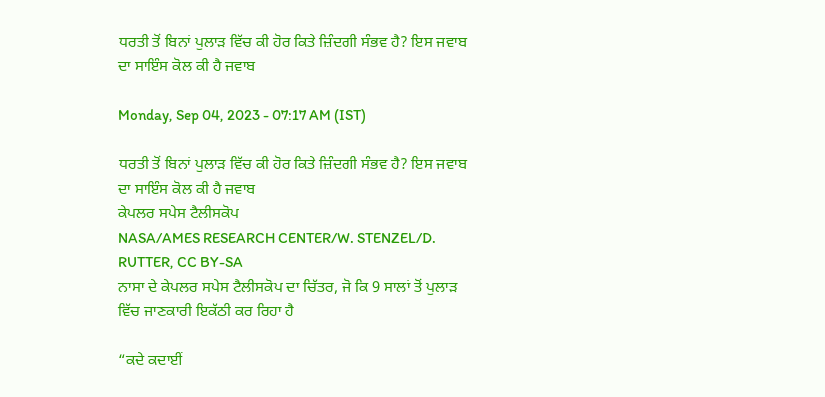ਧਰਤੀ ਤੋਂ ਬਿਨਾਂ ਪੁਲਾੜ ਵਿੱਚ ਕੀ ਹੋਰ ਕਿਤੇ ਜ਼ਿੰਦਗੀ ਸੰਭਵ ਹੈ? ਇਸ ਜਵਾਬ ਦਾ ਸਾਇੰਸ ਕੋਲ ਕੀ ਹੈ ਜਵਾਬ

Monday, Sep 04, 2023 - 07:17 AM (IST)

ਧਰਤੀ ਤੋਂ ਬਿਨਾਂ ਪੁਲਾੜ ਵਿੱਚ ਕੀ ਹੋਰ ਕਿਤੇ ਜ਼ਿੰਦਗੀ ਸੰਭਵ ਹੈ? ਇਸ ਜਵਾਬ ਦਾ ਸਾਇੰਸ ਕੋਲ ਕੀ ਹੈ ਜਵਾਬ
ਕੇਪਲਰ ਸਪੇਸ ਟੈਲੀਸਕੋਪ
NASA/AMES RESEARCH CENTER/W. STENZEL/D. RUTTER, CC BY-SA
ਨਾਸਾ ਦੇ ਕੇਪਲਰ ਸਪੇਸ ਟੈਲੀਸਕੋਪ ਦਾ ਚਿੱਤਰ, ਜੋ ਕਿ 9 ਸਾਲਾਂ ਤੋਂ ਪੁਲਾੜ ਵਿੱਚ ਜਾਣਕਾਰੀ ਇਕੱਠੀ ਕਰ ਰਿਹਾ ਹੈ

“ਕਦੇ ਕਦਾਈਂ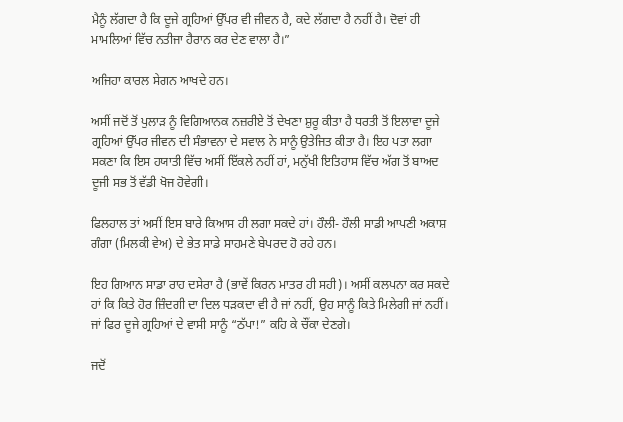ਮੈਨੂੰ ਲੱਗਦਾ ਹੈ ਕਿ ਦੂਜੇ ਗ੍ਰਹਿਆਂ ਉੱਪਰ ਵੀ ਜੀਵਨ ਹੈ, ਕਦੇ ਲੱਗਦਾ ਹੈ ਨਹੀਂ ਹੈ। ਦੋਵਾਂ ਹੀ ਮਾਮਲਿਆਂ ਵਿੱਚ ਨਤੀਜਾ ਹੈਰਾਨ ਕਰ ਦੇਣ ਵਾਲਾ ਹੈ।”

ਅਜਿਹਾ ਕਾਰਲ ਸੇਗਨ ਆਖਦੇ ਹਨ।

ਅਸੀਂ ਜਦੋਂ ਤੋਂ ਪੁਲਾੜ ਨੂੰ ਵਿਗਿਆਨਕ ਨਜ਼ਰੀਏ ਤੋਂ ਦੇਖਣਾ ਸ਼ੁਰੂ ਕੀਤਾ ਹੈ ਧਰਤੀ ਤੋਂ ਇਲਾਵਾ ਦੂਜੇ ਗ੍ਰਹਿਆਂ ਉੱਪਰ ਜੀਵਨ ਦੀ ਸੰਭਾਵਨਾ ਦੇ ਸਵਾਲ ਨੇ ਸਾਨੂੰ ਉਤੇਜਿਤ ਕੀਤਾ ਹੈ। ਇਹ ਪਤਾ ਲਗਾ ਸਕਣਾ ਕਿ ਇਸ ਹਯਾਤੀ ਵਿੱਚ ਅਸੀਂ ਇੱਕਲੇ ਨਹੀਂ ਹਾਂ, ਮਨੁੱਖੀ ਇਤਿਹਾਸ ਵਿੱਚ ਅੱਗ ਤੋਂ ਬਾਅਦ ਦੂਜੀ ਸਭ ਤੋਂ ਵੱਡੀ ਖੋਜ ਹੋਵੇਗੀ।

ਫਿਲਹਾਲ ਤਾਂ ਅਸੀਂ ਇਸ ਬਾਰੇ ਕਿਆਸ ਹੀ ਲਗਾ ਸਕਦੇ ਹਾਂ। ਹੌਲੀ- ਹੌਲੀ ਸਾਡੀ ਆਪਣੀ ਅਕਾਸ਼ ਗੰਗਾ (ਮਿਲਕੀ ਵੇਅ) ਦੇ ਭੇਤ ਸਾਡੇ ਸਾਹਮਣੇ ਬੇਪਰਦ ਹੋ ਰਹੇ ਹਨ।

ਇਹ ਗਿਆਨ ਸਾਡਾ ਰਾਹ ਦਸੇਰਾ ਹੈ (ਭਾਵੇਂ ਕਿਰਨ ਮਾਤਰ ਹੀ ਸਹੀ)। ਅਸੀਂ ਕਲਪਨਾ ਕਰ ਸਕਦੇ ਹਾਂ ਕਿ ਕਿਤੇ ਹੋਰ ਜ਼ਿੰਦਗੀ ਦਾ ਦਿਲ ਧੜਕਦਾ ਵੀ ਹੈ ਜਾਂ ਨਹੀਂ, ਉਹ ਸਾਨੂੰ ਕਿਤੇ ਮਿਲੇਗੀ ਜਾਂ ਨਹੀਂ। ਜਾਂ ਫਿਰ ਦੂਜੇ ਗ੍ਰਹਿਆਂ ਦੇ ਵਾਸੀ ਸਾਨੂੰ “ਠੱਪਾ!” ਕਹਿ ਕੇ ਚੌਂਕਾ ਦੇਣਗੇ।

ਜਦੋਂ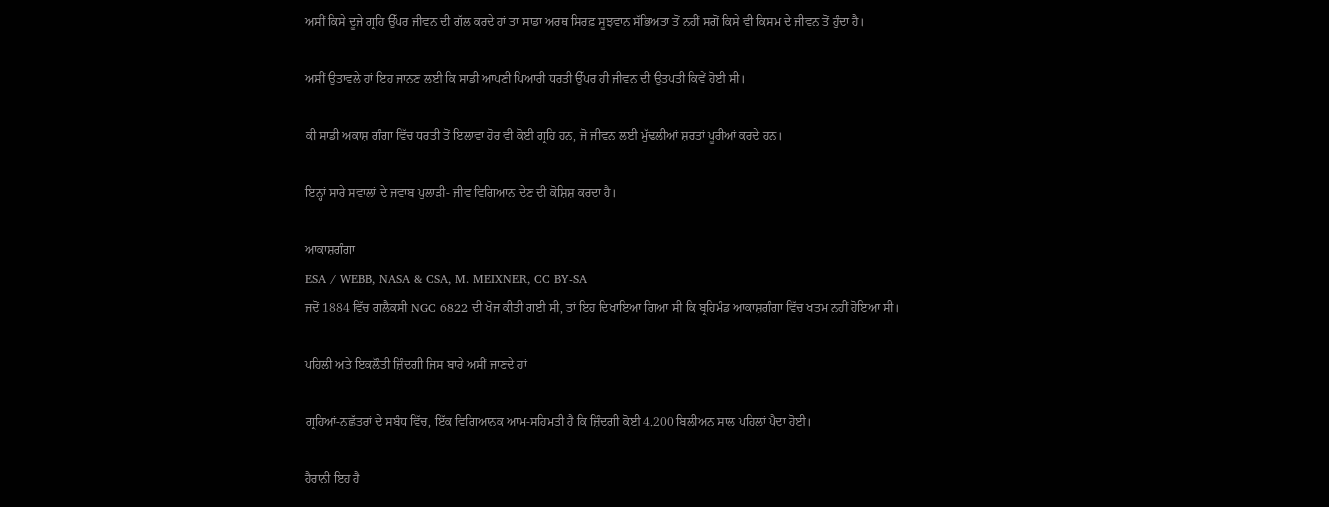ਅਸੀਂ ਕਿਸੇ ਦੂਜੇ ਗ੍ਰਹਿ ਉੱਪਰ ਜੀਵਨ ਦੀ ਗੱਲ ਕਰਦੇ ਹਾਂ ਤਾ ਸਾਡਾ ਅਰਥ ਸਿਰਫ਼ ਸੂਝਵਾਨ ਸੱਭਿਅਤਾ ਤੋਂ ਨਹੀਂ ਸਗੋਂ ਕਿਸੇ ਵੀ ਕਿਸਮ ਦੇ ਜੀਵਨ ਤੋਂ ਹੁੰਦਾ ਹੈ।

ਅਸੀਂ ਉਤਾਵਲੇ ਹਾਂ ਇਹ ਜਾਨਣ ਲਈ ਕਿ ਸਾਡੀ ਆਪਣੀ ਪਿਆਰੀ ਧਰਤੀ ਉੱਪਰ ਹੀ ਜੀਵਨ ਦੀ ਉਤਪਤੀ ਕਿਵੇਂ ਹੋਈ ਸੀ।

ਕੀ ਸਾਡੀ ਅਕਾਸ਼ ਗੰਗਾ ਵਿੱਚ ਧਰਤੀ ਤੋਂ ਇਲਾਵਾ ਹੋਰ ਵੀ ਕੋਈ ਗ੍ਰਹਿ ਹਨ, ਜੋ ਜੀਵਨ ਲਈ ਮੁੱਢਲੀਆਂ ਸ਼ਰਤਾਂ ਪੂਰੀਆਂ ਕਰਦੇ ਹਨ।

ਇਨ੍ਹਾਂ ਸਾਰੇ ਸਵਾਲਾਂ ਦੇ ਜਵਾਬ ਪੁਲਾੜੀ- ਜੀਵ ਵਿਗਿਆਨ ਦੇਣ ਦੀ ਕੋਸ਼ਿਸ਼ ਕਰਦਾ ਹੈ।

ਆਕਾਸ਼ਗੰਗਾ
ESA / WEBB, NASA & CSA, M. MEIXNER, CC BY-SA
ਜਦੋਂ 1884 ਵਿੱਚ ਗਲੈਕਸੀ NGC 6822 ਦੀ ਖੋਜ ਕੀਤੀ ਗਈ ਸੀ, ਤਾਂ ਇਹ ਦਿਖਾਇਆ ਗਿਆ ਸੀ ਕਿ ਬ੍ਰਹਿਮੰਡ ਆਕਾਸ਼ਗੰਗਾ ਵਿੱਚ ਖਤਮ ਨਹੀਂ ਹੋਇਆ ਸੀ।

ਪਹਿਲੀ ਅਤੇ ਇਕਲੌਤੀ ਜ਼ਿੰਦਗੀ ਜਿਸ ਬਾਰੇ ਅਸੀਂ ਜਾਣਦੇ ਹਾਂ

ਗ੍ਰਹਿਆਂ-ਨਛੱਤਰਾਂ ਦੇ ਸਬੰਧ ਵਿੱਚ, ਇੱਕ ਵਿਗਿਆਨਕ ਆਮ-ਸਹਿਮਤੀ ਹੈ ਕਿ ਜ਼ਿੰਦਗੀ ਕੋਈ 4.200 ਬਿਲੀਅਨ ਸਾਲ ਪਹਿਲਾਂ ਪੈਦਾ ਹੋਈ।

ਹੈਰਾਨੀ ਇਹ ਹੈ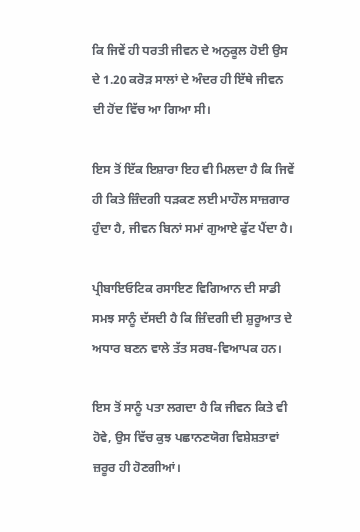ਕਿ ਜਿਵੇਂ ਹੀ ਧਰਤੀ ਜੀਵਨ ਦੇ ਅਨੁਕੂਲ ਹੋਈ ਉਸ ਦੇ 1.20 ਕਰੋੜ ਸਾਲਾਂ ਦੇ ਅੰਦਰ ਹੀ ਇੱਥੇ ਜੀਵਨ ਦੀ ਹੋਂਦ ਵਿੱਚ ਆ ਗਿਆ ਸੀ।

ਇਸ ਤੋਂ ਇੱਕ ਇਸ਼ਾਰਾ ਇਹ ਵੀ ਮਿਲਦਾ ਹੈ ਕਿ ਜਿਵੇਂ ਹੀ ਕਿਤੇ ਜ਼ਿੰਦਗੀ ਧੜਕਣ ਲਈ ਮਾਹੌਲ ਸਾਜ਼ਗਾਰ ਹੁੰਦਾ ਹੈ, ਜੀਵਨ ਬਿਨਾਂ ਸਮਾਂ ਗੁਆਏ ਫੁੱਟ ਪੈਂਦਾ ਹੈ।

ਪ੍ਰੀਬਾਇਓਟਿਕ ਰਸਾਇਣ ਵਿਗਿਆਨ ਦੀ ਸਾਡੀ ਸਮਝ ਸਾਨੂੰ ਦੱਸਦੀ ਹੈ ਕਿ ਜ਼ਿੰਦਗੀ ਦੀ ਸ਼ੁਰੂਆਤ ਦੇ ਅਧਾਰ ਬਣਨ ਵਾਲੇ ਤੱਤ ਸਰਬ-ਵਿਆਪਕ ਹਨ।

ਇਸ ਤੋਂ ਸਾਨੂੰ ਪਤਾ ਲਗਦਾ ਹੈ ਕਿ ਜੀਵਨ ਕਿਤੇ ਵੀ ਹੋਵੇ, ਉਸ ਵਿੱਚ ਕੁਝ ਪਛਾਨਣਯੋਗ ਵਿਸ਼ੇਸ਼ਤਾਵਾਂ ਜ਼ਰੂਰ ਹੀ ਹੋਣਗੀਆਂ।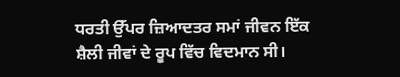ਧਰਤੀ ਉੱਪਰ ਜ਼ਿਆਦਤਰ ਸਮਾਂ ਜੀਵਨ ਇੱਕ ਸ਼ੈਲੀ ਜੀਵਾਂ ਦੇ ਰੂਪ ਵਿੱਚ ਵਿਦਮਾਨ ਸੀ।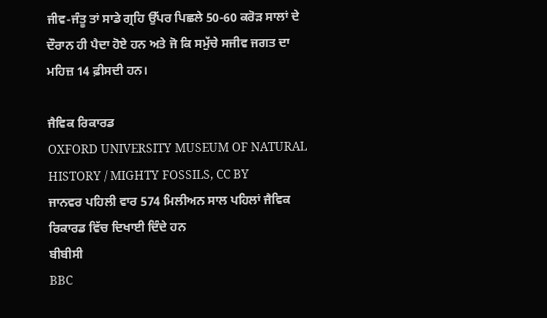ਜੀਵ-ਜੰਤੂ ਤਾਂ ਸਾਡੇ ਗ੍ਰਹਿ ਉੱਪਰ ਪਿਛਲੇ 50-60 ਕਰੋੜ ਸਾਲਾਂ ਦੇ ਦੌਰਾਨ ਹੀ ਪੈਦਾ ਹੋਏ ਹਨ ਅਤੇ ਜੋ ਕਿ ਸਮੁੱਚੇ ਸਜੀਵ ਜਗਤ ਦਾ ਮਹਿਜ਼ 14 ਫ਼ੀਸਦੀ ਹਨ।

ਜੈਵਿਕ ਰਿਕਾਰਡ
OXFORD UNIVERSITY MUSEUM OF NATURAL HISTORY / MIGHTY FOSSILS, CC BY
ਜਾਨਵਰ ਪਹਿਲੀ ਵਾਰ 574 ਮਿਲੀਅਨ ਸਾਲ ਪਹਿਲਾਂ ਜੈਵਿਕ ਰਿਕਾਰਡ ਵਿੱਚ ਦਿਖਾਈ ਦਿੰਦੇ ਹਨ
ਬੀਬੀਸੀ
BBC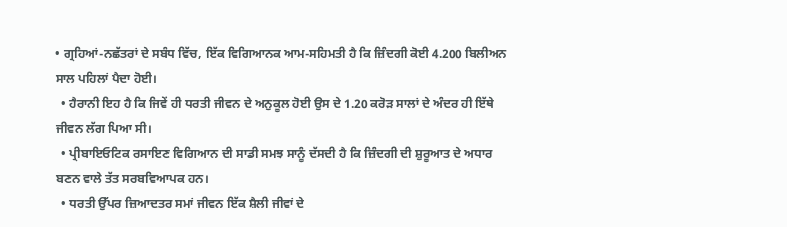• ਗ੍ਰਹਿਆਂ-ਨਛੱਤਰਾਂ ਦੇ ਸਬੰਧ ਵਿੱਚ, ਇੱਕ ਵਿਗਿਆਨਕ ਆਮ-ਸਹਿਮਤੀ ਹੈ ਕਿ ਜ਼ਿੰਦਗੀ ਕੋਈ 4.200 ਬਿਲੀਅਨ ਸਾਲ ਪਹਿਲਾਂ ਪੈਦਾ ਹੋਈ।
  • ਹੈਰਾਨੀ ਇਹ ਹੈ ਕਿ ਜਿਵੇਂ ਹੀ ਧਰਤੀ ਜੀਵਨ ਦੇ ਅਨੁਕੂਲ ਹੋਈ ਉਸ ਦੇ 1.20 ਕਰੋੜ ਸਾਲਾਂ ਦੇ ਅੰਦਰ ਹੀ ਇੱਥੇ ਜੀਵਨ ਲੱਗ ਪਿਆ ਸੀ।
  • ਪ੍ਰੀਬਾਇਓਟਿਕ ਰਸਾਇਣ ਵਿਗਿਆਨ ਦੀ ਸਾਡੀ ਸਮਝ ਸਾਨੂੰ ਦੱਸਦੀ ਹੈ ਕਿ ਜ਼ਿੰਦਗੀ ਦੀ ਸ਼ੁਰੂਆਤ ਦੇ ਅਧਾਰ ਬਣਨ ਵਾਲੇ ਤੱਤ ਸਰਬਵਿਆਪਕ ਹਨ।
  • ਧਰਤੀ ਉੱਪਰ ਜ਼ਿਆਦਤਰ ਸਮਾਂ ਜੀਵਨ ਇੱਕ ਸ਼ੈਲੀ ਜੀਵਾਂ ਦੇ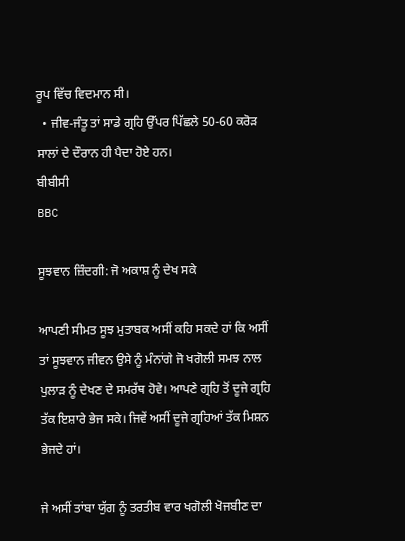ਰੂਪ ਵਿੱਚ ਵਿਦਮਾਨ ਸੀ।
  • ਜੀਵ-ਜੰਤੂ ਤਾਂ ਸਾਡੇ ਗ੍ਰਹਿ ਉੱਪਰ ਪਿੱਛਲੇ 50-60 ਕਰੋੜ ਸਾਲਾਂ ਦੇ ਦੌਰਾਨ ਹੀ ਪੈਦਾ ਹੋਏ ਹਨ।
ਬੀਬੀਸੀ
BBC

ਸੂਝਵਾਨ ਜ਼ਿੰਦਗੀ: ਜੋ ਅਕਾਸ਼ ਨੂੰ ਦੇਖ ਸਕੇ

ਆਪਣੀ ਸੀਮਤ ਸੂਝ ਮੁਤਾਬਕ ਅਸੀਂ ਕਹਿ ਸਕਦੇ ਹਾਂ ਕਿ ਅਸੀਂ ਤਾਂ ਸੂਝਵਾਨ ਜੀਵਨ ਉਸੇ ਨੂੰ ਮੰਨਾਂਗੇ ਜੋ ਖਗੋਲੀ ਸਮਝ ਨਾਲ ਪੁਲਾੜ ਨੂੰ ਦੇਖਣ ਦੇ ਸਮਰੱਥ ਹੋਵੇ। ਆਪਣੇ ਗ੍ਰਹਿ ਤੋਂ ਦੂਜੇ ਗ੍ਰਹਿ ਤੱਕ ਇਸ਼ਾਰੇ ਭੇਜ ਸਕੇ। ਜਿਵੇਂ ਅਸੀਂ ਦੂਜੇ ਗ੍ਰਹਿਆਂ ਤੱਕ ਮਿਸ਼ਨ ਭੇਜਦੇ ਹਾਂ।

ਜੇ ਅਸੀਂ ਤਾਂਬਾ ਯੁੱਗ ਨੂੰ ਤਰਤੀਬ ਵਾਰ ਖਗੋਲੀ ਖੋਜਬੀਣ ਦਾ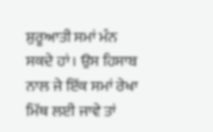ਸ਼ੁਰੂਆਤੀ ਸਮਾਂ ਮੰਨ ਸਕਦੇ ਹਾਂ। ਉਸ ਹਿਸਾਬ ਨਾਲ ਜੇ ਇੱਕ ਸਮਾਂ ਰੇਖਾ ਮਿੱਥ ਲਈ ਜਾਵੇ ਤਾਂ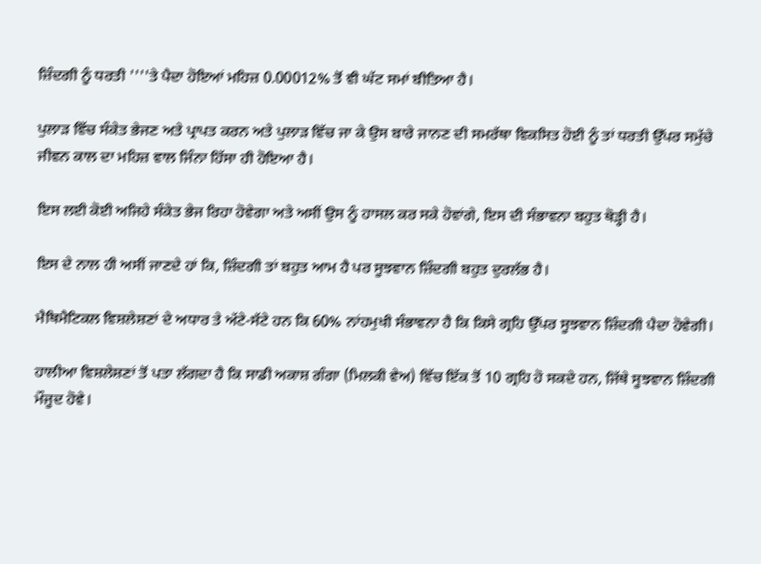ਜ਼ਿੰਦਗੀ ਨੂੰ ਧਰਤੀ ''''ਤੇ ਪੈਦਾ ਹੋਇਆਂ ਮਹਿਜ਼ 0.00012% ਤੋਂ ਵੀ ਘੱਟ ਸਮਾਂ ਬੀਤਿਆ ਹੈ।

ਪੁਲਾੜ ਵਿੱਚ ਸੰਕੇਤ ਭੇਜਣ ਅਤੇ ਪ੍ਰਾਪਤ ਕਰਨ ਅਤੇ ਪੁਲਾੜ ਵਿੱਚ ਜਾ ਕੇ ਉਸ ਬਾਰੇ ਜਾਨਣ ਦੀ ਸਮਰੱਥਾ ਵਿਕਸਿਤ ਹੋਈ ਨੂੰ ਤਾਂ ਧਰਤੀ ਉੱਪਰ ਸਮੁੱਚੇ ਜੀਵਨ ਕਾਲ ਦਾ ਮਹਿਜ਼ ਵਾਲ ਜਿੰਨਾ ਹਿੱਸਾ ਹੀ ਹੋਇਆ ਹੈ।

ਇਸ ਲਈ ਕੋਈ ਅਜਿਹੇ ਸੰਕੇਤ ਭੇਜ ਰਿਹਾ ਹੋਵੇਗਾ ਅਤੇ ਅਸੀਂ ਉਸ ਨੂੰ ਹਾਸਲ ਕਰ ਸਕੇ ਹੋਵਾਂਗੇ, ਇਸ ਦੀ ਸੰਭਾਵਨਾ ਬਹੁਤ ਥੋੜ੍ਹੀ ਹੈ।

ਇਸ ਦੇ ਨਾਲ ਹੀ ਅਸੀਂ ਜਾਣਦੇ ਹਾਂ ਕਿ, ਜ਼ਿੰਦਗੀ ਤਾਂ ਬਹੁਤ ਆਮ ਹੈ ਪਰ ਸੂਝਵਾਨ ਜ਼ਿੰਦਗੀ ਬਹੁਤ ਦੁਰਲੱਭ ਹੈ।

ਮੈਥਿਮੈਟਿਕਲ ਵਿਸ਼ਲੇਸ਼ਣਾਂ ਦੇ ਅਧਾਰ ਤੇ ਅੱਟੇ-ਸੱਟੇ ਹਨ ਕਿ 60% ਨਾਂਹਮੁਖੀ ਸੰਭਾਵਨਾ ਹੈ ਕਿ ਕਿਸੇ ਗ੍ਰਹਿ ਉੱਪਰ ਸੂਝਵਾਨ ਜ਼ਿੰਦਗੀ ਪੈਦਾ ਹੋਵੇਗੀ।

ਹਾਲੀਆ ਵਿਸ਼ਲੇਸ਼ਣਾਂ ਤੋਂ ਪਤਾ ਲੱਗਦਾ ਹੈ ਕਿ ਸਾਡੀ ਅਕਾਸ਼ ਗੰਗਾ (ਮਿਲਕੀ ਵੇਅ) ਵਿੱਚ ਇੱਕ ਤੋਂ 10 ਗ੍ਰਹਿ ਹੋ ਸਕਦੇ ਹਨ, ਜਿੱਥੇ ਸੂਝਵਾਨ ਜ਼ਿੰਦਗੀ ਮੌਜੂਦ ਹੋਵੇ।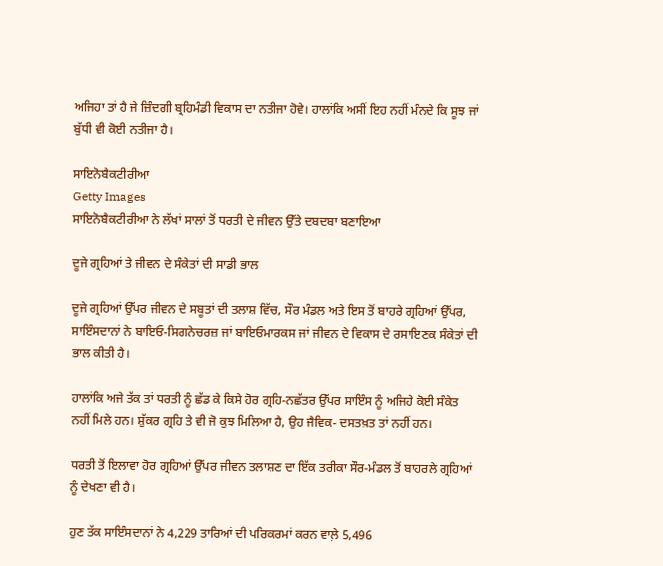ਅਜਿਹਾ ਤਾਂ ਹੈ ਜੇ ਜ਼ਿੰਦਗੀ ਬ੍ਰਹਿਮੰਡੀ ਵਿਕਾਸ ਦਾ ਨਤੀਜਾ ਹੋਵੇ। ਹਾਲਾਂਕਿ ਅਸੀਂ ਇਹ ਨਹੀਂ ਮੰਨਦੇ ਕਿ ਸੂਝ ਜਾਂ ਬੁੱਧੀ ਵੀ ਕੋਈ ਨਤੀਜਾ ਹੈ।

ਸਾਇਨੋਬੈਕਟੀਰੀਆ
Getty Images
ਸਾਇਨੋਬੈਕਟੀਰੀਆ ਨੇ ਲੱਖਾਂ ਸਾਲਾਂ ਤੋਂ ਧਰਤੀ ਦੇ ਜੀਵਨ ਉੱਤੇ ਦਬਦਬਾ ਬਣਾਇਆ

ਦੂਜੇ ਗ੍ਰਹਿਆਂ ਤੇ ਜੀਵਨ ਦੇ ਸੰਕੇਤਾਂ ਦੀ ਸਾਡੀ ਭਾਲ

ਦੂਜੇ ਗ੍ਰਹਿਆਂ ਉੱਪਰ ਜੀਵਨ ਦੇ ਸਬੂਤਾਂ ਦੀ ਤਲਾਸ਼ ਵਿੱਚ, ਸੌਰ ਮੰਡਲ ਅਤੇ ਇਸ ਤੋਂ ਬਾਹਰੇ ਗ੍ਰਹਿਆਂ ਉੱਪਰ, ਸਾਇੰਸਦਾਨਾਂ ਨੇ ਬਾਇਓ-ਸਿਗਨੇਚਰਜ਼ ਜਾਂ ਬਾਇਓਮਾਰਕਸ ਜਾਂ ਜੀਵਨ ਦੇ ਵਿਕਾਸ ਦੇ ਰਸਾਇਣਕ ਸੰਕੇਤਾਂ ਦੀ ਭਾਲ ਕੀਤੀ ਹੈ।

ਹਾਲਾਂਕਿ ਅਜੇ ਤੱਕ ਤਾਂ ਧਰਤੀ ਨੂੰ ਛੱਡ ਕੇ ਕਿਸੇ ਹੋਰ ਗ੍ਰਹਿ-ਨਛੱਤਰ ਉੱਪਰ ਸਾਇੰਸ ਨੂੰ ਅਜਿਹੇ ਕੋਈ ਸੰਕੇਤ ਨਹੀਂ ਮਿਲੇ ਹਨ। ਸ਼ੁੱਕਰ ਗ੍ਰਹਿ ਤੇ ਵੀ ਜੋ ਕੁਝ ਮਿਲਿਆ ਹੈ, ਉਹ ਜੈਵਿਕ- ਦਸਤਖ਼ਤ ਤਾਂ ਨਹੀਂ ਹਨ।

ਧਰਤੀ ਤੋਂ ਇਲਾਵਾ ਹੋਰ ਗ੍ਰਹਿਆਂ ਉੱਪਰ ਜੀਵਨ ਤਲਾਸ਼ਣ ਦਾ ਇੱਕ ਤਰੀਕਾ ਸੌਰ-ਮੰਡਲ ਤੋਂ ਬਾਹਰਲੇ ਗ੍ਰਹਿਆਂ ਨੂੰ ਦੇਖਣਾ ਵੀ ਹੈ।

ਹੁਣ ਤੱਕ ਸਾਇੰਸਦਾਨਾਂ ਨੇ 4,229 ਤਾਰਿਆਂ ਦੀ ਪਰਿਕਰਮਾਂ ਕਰਨ ਵਾਲ਼ੇ 5,496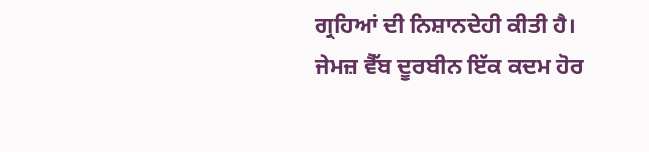ਗ੍ਰਹਿਆਂ ਦੀ ਨਿਸ਼ਾਨਦੇਹੀ ਕੀਤੀ ਹੈ। ਜੇਮਜ਼ ਵੈੱਬ ਦੂਰਬੀਨ ਇੱਕ ਕਦਮ ਹੋਰ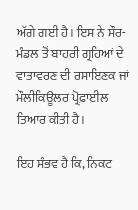ਅੱਗੇ ਗਈ ਹੈ। ਇਸ ਨੇ ਸੌਰ-ਮੰਡਲ ਤੋਂ ਬਾਹਰੀ ਗ੍ਰਹਿਆਂ ਦੇ ਵਾਤਾਵਰਣ ਦੀ ਰਸਾਇਣਕ ਜਾਂ ਮੌਲੀਕਿਊਲਰ ਪ੍ਰੋਫ਼ਾਈਲ ਤਿਆਰ ਕੀਤੀ ਹੈ।

ਇਹ ਸੰਭਵ ਹੈ ਕਿ, ਨਿਕਟ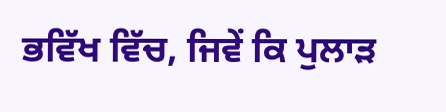ਭਵਿੱਖ ਵਿੱਚ, ਜਿਵੇਂ ਕਿ ਪੁਲਾੜ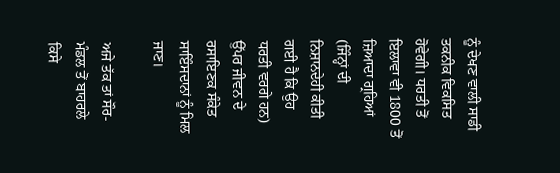ਨੂੰ ਦੇਖਣ ਵਾਲੀ ਸਾਡੀ ਤਕਨੀਕ ਵਿਕਸਿਤ ਹੋਵੇਗੀ। ਧਰਤੀ ਤੋਂ ਇਲਾਵਾ ਵੀ 1800 ਤੋਂ ਜ਼ਿਆਦਾ ਗ੍ਰਹਿਆਂ (ਜਿੰਨ੍ਹਾਂ ਦੀ ਨਿਸ਼ਾਨਦੇਹੀ ਕੀਤੀ ਗਈ ਹੈ ਕਿ ਉਹ ਧਰਤੀ ਵਰਗੇ ਹਨ) ਉੱਪਰ ਜੀਵਨ ਦੇ ਰਸਾਇਣਕ ਸੰਕੇਤ ਸਾਇੰਸਦਾਨਾਂ ਨੂੰ ਮਿਲ ਜਾਣ।

ਅਜੇ ਤੱਕ ਤਾਂ ਸੌਰ-ਮੰਡਲ ਤੋਂ ਬਾਹਰਲੇ ਕਿਸੇ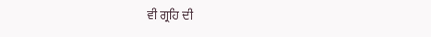ਵੀ ਗ੍ਰਹਿ ਦੀ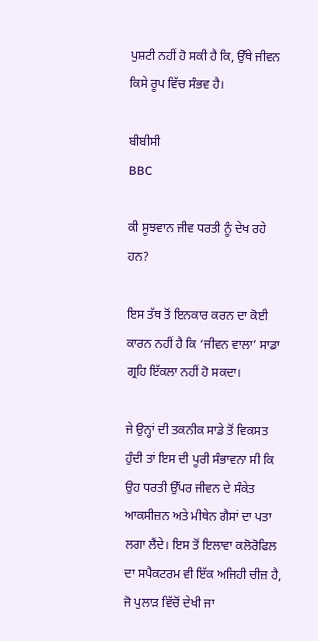ਪੁਸ਼ਟੀ ਨਹੀਂ ਹੋ ਸਕੀ ਹੈ ਕਿ, ਉੱਥੇ ਜੀਵਨ ਕਿਸੇ ਰੂਪ ਵਿੱਚ ਸੰਭਵ ਹੈ।

ਬੀਬੀਸੀ
BBC

ਕੀ ਸੂਝਵਾਨ ਜੀਵ ਧਰਤੀ ਨੂੰ ਦੇਖ ਰਹੇ ਹਨ?

ਇਸ ਤੱਥ ਤੋਂ ਇਨਕਾਰ ਕਰਨ ਦਾ ਕੋਈ ਕਾਰਨ ਨਹੀਂ ਹੈ ਕਿ ‘ਜੀਵਨ ਵਾਲਾ’ ਸਾਡਾ ਗ੍ਰਹਿ ਇੱਕਲਾ ਨਹੀਂ ਹੋ ਸਕਦਾ।

ਜੇ ਉਨ੍ਹਾਂ ਦੀ ਤਕਨੀਕ ਸਾਡੇ ਤੋਂ ਵਿਕਸਤ ਹੁੰਦੀ ਤਾਂ ਇਸ ਦੀ ਪੂਰੀ ਸੰਭਾਵਨਾ ਸੀ ਕਿ ਉਹ ਧਰਤੀ ਉੱਪਰ ਜੀਵਨ ਦੇ ਸੰਕੇਤ ਆਕਸੀਜ਼ਨ ਅਤੇ ਮੀਥੇਨ ਗੈਸਾਂ ਦਾ ਪਤਾ ਲਗਾ ਲੈਂਦੇ। ਇਸ ਤੋਂ ਇਲਾਵਾ ਕਲੋਰੋਫਿਲ ਦਾ ਸਪੈਕਟਰਮ ਵੀ ਇੱਕ ਅਜਿਹੀ ਚੀਜ਼ ਹੈ, ਜੋ ਪੁਲਾੜ ਵਿੱਚੋਂ ਦੇਖੀ ਜਾ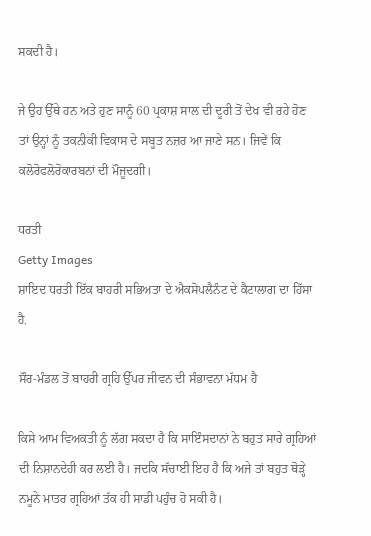ਸਕਦੀ ਹੈ।

ਜੇ ਉਹ ਉੱਥੇ ਹਨ ਅਤੇ ਹੁਣ ਸਾਨੂੰ 60 ਪ੍ਰਕਾਸ਼ ਸਾਲ ਦੀ ਦੂਰੀ ਤੋਂ ਦੇਖ ਵੀ ਰਹੇ ਹੋਣ ਤਾਂ ਉਨ੍ਹਾਂ ਨੂੰ ਤਕਨੀਕੀ ਵਿਕਾਸ ਦੇ ਸਬੂਤ ਨਜ਼ਰ ਆ ਜਾਣੇ ਸਨ। ਜਿਵੇਂ ਕਿ ਕਲੋਰੋਫਲੋਰੋਕਾਰਬਨਾਂ ਦੀ ਮੌਜੂਦਗੀ।

ਧਰਤੀ
Getty Images
ਸ਼ਾਇਦ ਧਰਤੀ ਇੱਕ ਬਾਹਰੀ ਸਭਿਅਤਾ ਦੇ ਐਕਸੋਪਲੈਨੰਟ ਦੇ ਕੈਟਾਲਾਗ ਦਾ ਹਿੱਸਾ ਹੈ.

ਸੌਰ-ਮੰਡਲ ਤੋਂ ਬਾਹਰੀ ਗ੍ਰਹਿ ਉੱਪਰ ਜੀਵਨ ਦੀ ਸੰਭਾਵਨਾ ਮੱਧਮ ਹੈ

ਕਿਸੇ ਆਮ ਵਿਅਕਤੀ ਨੂੰ ਲੱਗ ਸਕਦਾ ਹੈ ਕਿ ਸਾਇੰਸਦਾਨਾਂ ਨੇ ਬਹੁਤ ਸਾਰੇ ਗ੍ਰਹਿਆਂ ਦੀ ਨਿਸ਼ਾਨਦੇਹੀ ਕਰ ਲਈ ਹੈ। ਜਦਕਿ ਸੱਚਾਈ ਇਹ ਹੈ ਕਿ ਅਜੇ ਤਾਂ ਬਹੁਤ ਥੋੜ੍ਹੇ ਨਮੂਨੇ ਮਾਤਰ ਗ੍ਰਹਿਆਂ ਤੱਕ ਹੀ ਸਾਡੀ ਪਹੁੰਚ ਹੋ ਸਕੀ ਹੈ।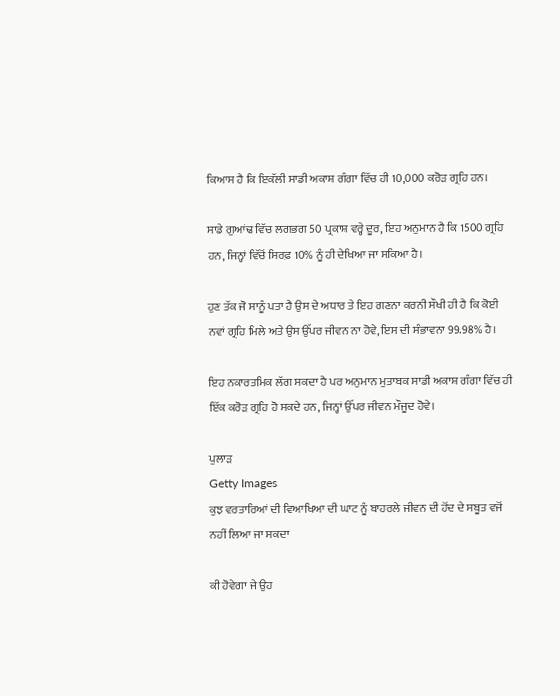ਕਿਆਸ ਹੈ ਕਿ ਇਕੱਲੀ ਸਾਡੀ ਅਕਾਸ਼ ਗੰਗਾ ਵਿੱਚ ਹੀ 10,000 ਕਰੋੜ ਗ੍ਰਹਿ ਹਨ।

ਸਾਡੇ ਗੁਆਂਢ ਵਿੱਚ ਲਗਭਗ 50 ਪ੍ਰਕਾਸ਼ ਵਰ੍ਹੇ ਦੂਰ, ਇਹ ਅਨੁਮਾਨ ਹੈ ਕਿ 1500 ਗ੍ਰਹਿ ਹਨ, ਜਿਨ੍ਹਾਂ ਵਿੱਚੋਂ ਸਿਰਫ਼ 10% ਨੂੰ ਹੀ ਦੇਖਿਆ ਜਾ ਸਕਿਆ ਹੈ।

ਹੁਣ ਤੱਕ ਜੋ ਸਾਨੂੰ ਪਤਾ ਹੈ ਉਸ ਦੇ ਅਧਾਰ ਤੇ ਇਹ ਗਣਨਾ ਕਰਨੀ ਸੌਖੀ ਹੀ ਹੈ ਕਿ ਕੋਈ ਨਵਾਂ ਗ੍ਰਹਿ ਮਿਲੇ ਅਤੇ ਉਸ ਉੱਪਰ ਜੀਵਨ ਨਾ ਹੋਵੇ, ਇਸ ਦੀ ਸੰਭਾਵਨਾ 99.98% ਹੈ।

ਇਹ ਨਕਾਰਤਮਿਕ ਲੱਗ ਸਕਦਾ ਹੈ ਪਰ ਅਨੁਮਾਨ ਮੁਤਾਬਕ ਸਾਡੀ ਅਕਾਸ਼ ਗੰਗਾ ਵਿੱਚ ਹੀ ਇੱਕ ਕਰੋੜ ਗ੍ਰਹਿ ਹੋ ਸਕਦੇ ਹਨ, ਜਿਨ੍ਹਾਂ ਉੱਪਰ ਜੀਵਨ ਮੌਜੂਦ ਹੋਵੇ।

ਪੁਲਾੜ
Getty Images
ਕੁਝ ਵਰਤਾਰਿਆਂ ਦੀ ਵਿਆਖਿਆ ਦੀ ਘਾਟ ਨੂੰ ਬਾਹਰਲੇ ਜੀਵਨ ਦੀ ਹੋਂਦ ਦੇ ਸਬੂਤ ਵਜੋਂ ਨਹੀਂ ਲਿਆ ਜਾ ਸਕਦਾ

ਕੀ ਹੋਵੇਗਾ ਜੇ ਉਹ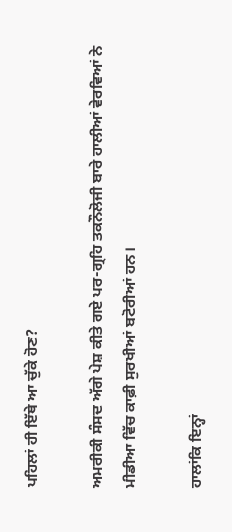ਪਹਿਲਾਂ ਹੀ ਇੱਥੇ ਆ ਚੁੱਕੇ ਹੋਣ?

ਅਮਰੀਕੀ ਸੰਸਦ ਅੱਗੇ ਪੇਸ਼ ਕੀਤੇ ਗਏ ਪਰ-ਗ੍ਰਹਿ ਤਕਨੌਲੋਜੀ ਬਾਰੇ ਹਾਲੀਆਂ ਵੇਰਵਿਆਂ ਨੇ ਮੀਡੀਆ ਵਿੱਚ ਕਾਫ਼ੀ ਸੁਰਖੀਆਂ ਬਟੋਰੀਆਂ ਹਨ।

ਹਾਲਾਂਕਿ ਇਨ੍ਹਾਂ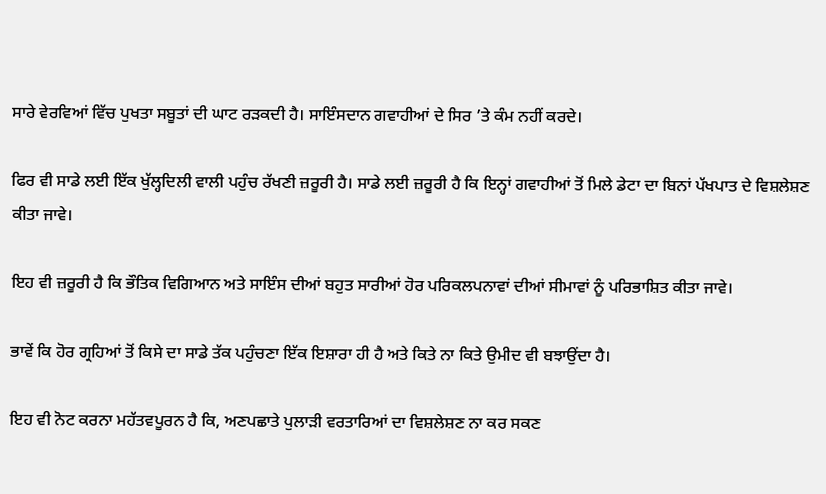ਸਾਰੇ ਵੇਰਵਿਆਂ ਵਿੱਚ ਪੁਖਤਾ ਸਬੂਤਾਂ ਦੀ ਘਾਟ ਰੜਕਦੀ ਹੈ। ਸਾਇੰਸਦਾਨ ਗਵਾਹੀਆਂ ਦੇ ਸਿਰ ’ਤੇ ਕੰਮ ਨਹੀਂ ਕਰਦੇ।

ਫਿਰ ਵੀ ਸਾਡੇ ਲਈ ਇੱਕ ਖੁੱਲ੍ਹਦਿਲੀ ਵਾਲੀ ਪਹੁੰਚ ਰੱਖਣੀ ਜ਼ਰੂਰੀ ਹੈ। ਸਾਡੇ ਲਈ ਜ਼ਰੂਰੀ ਹੈ ਕਿ ਇਨ੍ਹਾਂ ਗਵਾਹੀਆਂ ਤੋਂ ਮਿਲੇ ਡੇਟਾ ਦਾ ਬਿਨਾਂ ਪੱਖਪਾਤ ਦੇ ਵਿਸ਼ਲੇਸ਼ਣ ਕੀਤਾ ਜਾਵੇ।

ਇਹ ਵੀ ਜ਼ਰੂਰੀ ਹੈ ਕਿ ਭੌਤਿਕ ਵਿਗਿਆਨ ਅਤੇ ਸਾਇੰਸ ਦੀਆਂ ਬਹੁਤ ਸਾਰੀਆਂ ਹੋਰ ਪਰਿਕਲਪਨਾਵਾਂ ਦੀਆਂ ਸੀਮਾਵਾਂ ਨੂੰ ਪਰਿਭਾਸ਼ਿਤ ਕੀਤਾ ਜਾਵੇ।

ਭਾਵੇਂ ਕਿ ਹੋਰ ਗ੍ਰਹਿਆਂ ਤੋਂ ਕਿਸੇ ਦਾ ਸਾਡੇ ਤੱਕ ਪਹੁੰਚਣਾ ਇੱਕ ਇਸ਼ਾਰਾ ਹੀ ਹੈ ਅਤੇ ਕਿਤੇ ਨਾ ਕਿਤੇ ਉਮੀਦ ਵੀ ਬਝਾਉਂਦਾ ਹੈ।

ਇਹ ਵੀ ਨੋਟ ਕਰਨਾ ਮਹੱਤਵਪੂਰਨ ਹੈ ਕਿ, ਅਣਪਛਾਤੇ ਪੁਲਾੜੀ ਵਰਤਾਰਿਆਂ ਦਾ ਵਿਸ਼ਲੇਸ਼ਣ ਨਾ ਕਰ ਸਕਣ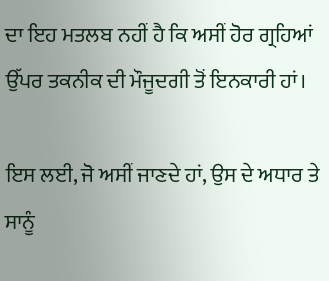ਦਾ ਇਹ ਮਤਲਬ ਨਹੀਂ ਹੈ ਕਿ ਅਸੀਂ ਹੋਰ ਗ੍ਰਹਿਆਂ ਉੱਪਰ ਤਕਨੀਕ ਦੀ ਮੌਜੂਦਗੀ ਤੋਂ ਇਨਕਾਰੀ ਹਾਂ।

ਇਸ ਲਈ, ਜੋ ਅਸੀਂ ਜਾਣਦੇ ਹਾਂ, ਉਸ ਦੇ ਅਧਾਰ ਤੇ ਸਾਨੂੰ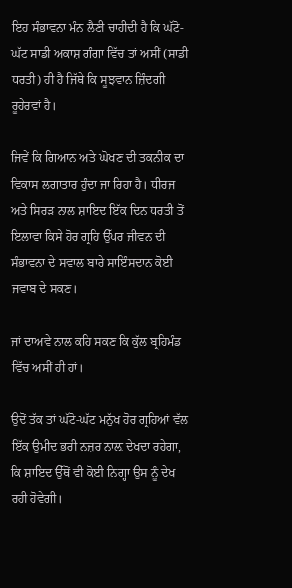ਇਹ ਸੰਭਾਵਨਾ ਮੰਨ ਲੈਣੀ ਚਾਹੀਦੀ ਹੈ ਕਿ ਘੱਟੋ-ਘੱਟ ਸਾਡੀ ਅਕਾਸ਼ ਗੰਗਾ ਵਿੱਚ ਤਾਂ ਅਸੀਂ (ਸਾਡੀ ਧਰਤੀ) ਹੀ ਹੈ ਜਿੱਥੇ ਕਿ ਸੂਝਵਾਨ ਜ਼ਿੰਦਗੀ ਰੂਹੇਰਵਾਂ ਹੈ।

ਜਿਵੇਂ ਕਿ ਗਿਆਨ ਅਤੇ ਘੋਖਣ ਦੀ ਤਕਨੀਕ ਦਾ ਵਿਕਾਸ ਲਗਾਤਾਰ ਹੁੰਦਾ ਜਾ ਰਿਹਾ ਹੈ। ਧੀਰਜ ਅਤੇ ਸਿਰੜ ਨਾਲ ਸ਼ਾਇਦ ਇੱਕ ਦਿਨ ਧਰਤੀ ਤੋਂ ਇਲਾਵਾ ਕਿਸੇ ਹੋਰ ਗ੍ਰਹਿ ਉੱਪਰ ਜੀਵਨ ਦੀ ਸੰਭਾਵਨਾ ਦੇ ਸਵਾਲ ਬਾਰੇ ਸਾਇੰਸਦਾਨ ਕੋਈ ਜਵਾਬ ਦੇ ਸਕਣ।

ਜਾਂ ਦਾਅਵੇ ਨਾਲ ਕਹਿ ਸਕਣ ਕਿ ਕੁੱਲ ਬ੍ਰਹਿਮੰਡ ਵਿੱਚ ਅਸੀਂ ਹੀ ਹਾਂ।

ਉਦੋਂ ਤੱਕ ਤਾਂ ਘੱਟੋ-ਘੱਟ ਮਨੁੱਖ ਹੋਰ ਗ੍ਰਹਿਆਂ ਵੱਲ ਇੱਕ ਉਮੀਦ ਭਰੀ ਨਜ਼ਰ ਨਾਲ਼ ਦੇਖਦਾ ਰਹੇਗਾ, ਕਿ ਸ਼ਾਇਦ ਉੱਥੋਂ ਵੀ ਕੋਈ ਨਿਗ੍ਹਾ ਉਸ ਨੂੰ ਦੇਖ ਰਹੀ ਹੋਵੇਗੀ।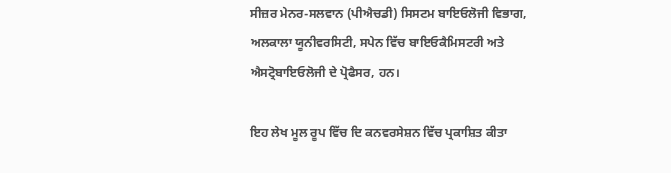ਸੀਜ਼ਰ ਮੇਨਰ-ਸਲਵਾਨ (ਪੀਐਚਡੀ) ਸਿਸਟਮ ਬਾਇਓਲੋਜੀ ਵਿਭਾਗ, ਅਲਕਾਲਾ ਯੂਨੀਵਰਸਿਟੀ, ਸਪੇਨ ਵਿੱਚ ਬਾਇਓਕੈਮਿਸਟਰੀ ਅਤੇ ਐਸਟ੍ਰੋਬਾਇਓਲੋਜੀ ਦੇ ਪ੍ਰੋਫੈਸਰ, ਹਨ।

ਇਹ ਲੇਖ ਮੂਲ ਰੂਪ ਵਿੱਚ ਦਿ ਕਨਵਰਸੇਸ਼ਨ ਵਿੱਚ ਪ੍ਰਕਾਸ਼ਿਤ ਕੀਤਾ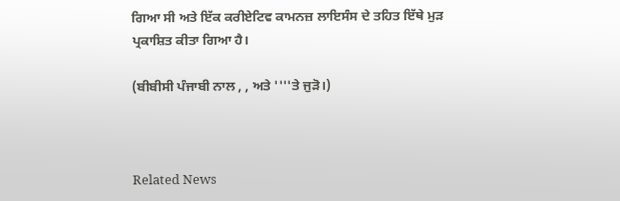ਗਿਆ ਸੀ ਅਤੇ ਇੱਕ ਕਰੀਏਟਿਵ ਕਾਮਨਜ਼ ਲਾਇਸੰਸ ਦੇ ਤਹਿਤ ਇੱਥੇ ਮੁੜ ਪ੍ਰਕਾਸ਼ਿਤ ਕੀਤਾ ਗਿਆ ਹੈ।

(ਬੀਬੀਸੀ ਪੰਜਾਬੀ ਨਾਲ , , ਅਤੇ ''''ਤੇ ਜੁੜੋ।)



Related News